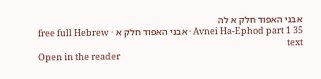אבני האפוד חלק א לה
Avnei Ha-Ephod part 1 35 · אבני האפוד חלק א · free full Hebrew text
Open in the reader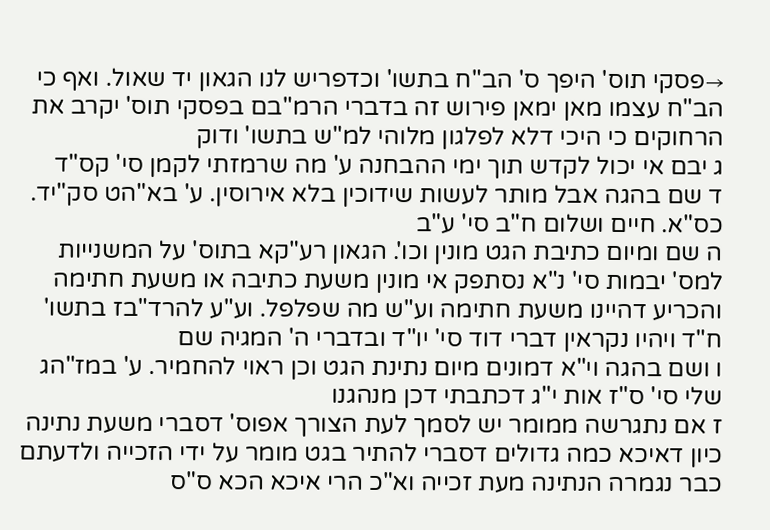→פסקי תוס' היפך ס' הב"ח בתשו' וכדפריש לנו הגאון יד שאול. ואף כי הב"ח עצמו מאן ימאן פירוש זה בדברי הרמ"בם בפסקי תוס' יקרב את הרחוקים כי היכי דלא לפלגון מלוהי למ"ש בתשו' ודוק
ג יבם אי יכול לקדש תוך ימי ההבחנה ע' מה שרמזתי לקמן סי' קס"ד
ד שם בהגה אבל מותר לעשות שידוכין בלא אירוסין. ע' בא"הט סק"יד. כס"א. חיים ושלום ח"ב סי' ע"ב
ה שם ומיום כתיבת הגט מונין וכו'. הגאון רע"קא בתוס' על המשנייות למס' יבמות סי' נ"א נסתפק אי מונין משעת כתיבה או משעת חתימה והכריע דהיינו משעת חתימה וע"ש מה שפלפל. וע"ע להרד"בז בתשו' ח"ד ויהיו נקראין דברי דוד סי' יו"ד ובדברי ה' המגיה שם
ו ושם בהגה וי"א דמונים מיום נתינת הגט וכן ראוי להחמיר. ע' במז"הג שלי סי' ס"ז אות י"ג דכתבתי דכן מנהגנו
ז אם נתגרשה ממומר יש לסמך לעת הצורך אפוס' דסברי משעת נתינה כיון דאיכא כמה גדולים דסברי להתיר בגט מומר על ידי הזכייה ולדעתם כבר נגמרה הנתינה מעת זכייה וא"כ הרי איכא הכא ס"ס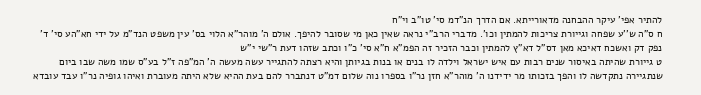להתיר אפי' עיקר ההבחנה מדאורייתא. אם הדרך הנ"דמ סי' טו"ב וי"ח
ח ס"ה ש''ע שפחה וגייורת צריכות להמתין וכו'. מדברי הרב"י נראה שאין כאן מי שסובר להיפך. אולם ה' מוהר"א הלוי בס' עין משפט הנד"מ על ידי חא"הע סי' ד' נפק דק ואשכח דאיכא מאן דס"ל דא"ץ להמתין וכבר הזכיר זה הפמ"א ח"א סי' כ"ו וכתב שזהו דעת ר"שי י"ש
ט גייורת שהיתה באיסור שנים רבות עם איש ישראל וילדה לו בנים או בנות בגיותן והיא רצתה להתגייר עשה מעשה ה' המ"פה ז"ל בע"ס שמו משה שבו ביום שנתגיירה נתקדשה לו והפך בזכותו מר ידידנו ה' מוהר"א חזן נר"ו בספרו נוה שלום דמ"ט דנתברר להם בעת ההיא שלא היתה מעוברת ואיהו גופיה נר"ו עבד עובדא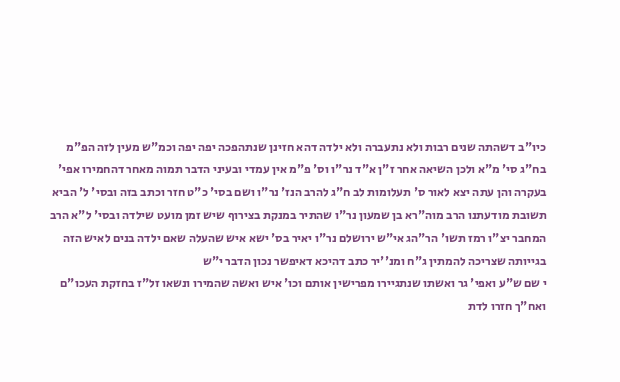כיו"ב דשהתה שנים רבות ולא נתעברה ולא ילדה דהא חזינן שנתהפכה יפה יפה וכמ"ש מעין לזה הפ"מ בח"ג סי' מ"א ולכן השיאה אחר ז"ן א"ד נר"ו וס' פ"מ אין עמדי ובעיני הדבר תמוה מאחר דהחמירו אפי' בעקרה והן עתה יצא לאור ס' תעלומות לב ח"ג להרב הנז' נר"ו ושם בסי' כ"ט חזר וכתב בזה ובסי' ל' הביא תשובת מודעתנו הרב מוה"רא בן שמעון נר"ו שהתיר במנקת בצירוף שיש זמן מועט שילדה ובסי' ל"א הרב המחבר יצ"ו רמז תשו' הר"הג אי"ש ירושלם נר"ו יאיר בס' ישא איש שהעלה שאם ילדה בנים לאיש הזה בגייותה שצריכה להמתין ג"ח ומנ''יר כתב דהיכא דאיפשר נכון הדבר י"ש
י שם ש"ע ואפי' גר ואשתו שנתגיירו מפרישין אותם וכו' איש ואשה שהמירו ונשאו זל"ז בחזקת העכו"ם ואח"ך חזרו לדת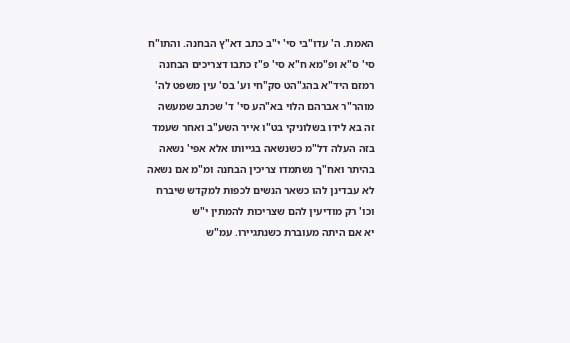האמת. ה' עדו"בי סי' י"ב כתב דא"ץ הבחנה. והתו"ח סי' ס"א ופ"מא ח"א סי' פ"ז כתבו דצריכים הבחנה רמזם היד"א בהג"הט סק"חי וע' בס' עין משפט לה' מוהר"ר אברהם הלוי בא"הע סי' ד' שכתב שמעשה זה בא לידו בשלוניקי בט"ו אייר השע"ב ואחר שעמד בזה העלה דל"מ כשנשאה בגייותו אלא אפי' נשאה בהיתר ואח"ך נשתמדו צריכין הבחנה ומ"מ אם נשאה לא עבדינן להו כשאר הנשים לכפות למקדש שיברח וכו' רק מודיעין להם שצריכות להמתין י"ש
יא אם היתה מעוברת כשנתגיירו. עמ"ש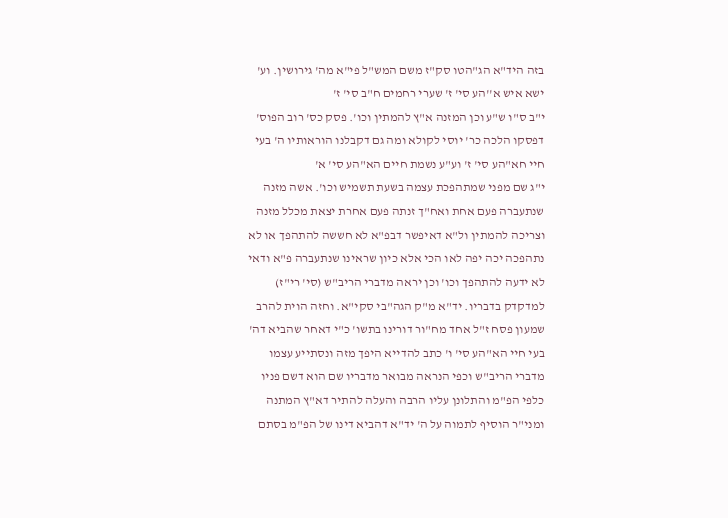בזה היד"א הג"הטו סק"ז משם המש"ל פי"א מה' גירושין. וע' ישא איש א''הע סי' ז' שערי רחמים ח"ב סי' ז'
י"ב ס"ו ש"ע וכן המזנה א"ץ להמתין וכו'. פסק כס' רוב הפוס' דפסקו הלכה כר' יוסי לקולא ומה גם דקבלנו הוראותיו ה' בעי חיי חא"הע סי' ז' וע"ע נשמת חיים הא"הע סי' א'
י"ג שם מפני שמתהפכת עצמה בשעת תשמיש וכו'. אשה מזנה שנתעברה פעם אחת ואח"ך זנתה פעם אחרת יצאת מכלל מזנה וצריכה להמתין ול"א דאיפשר דבפ"א לא חששה להתהפך או לא נתהפכה יכה יפה לאו הכי אלא כיון שראינו שנתעברה פ"א ודאי לא ידעה להתהפך וכו' וכן יראה מדברי הריב"ש (סי' רי"ז) למדקדק בדבריו. יד"א מ"ק הגה"בי סקי"א. וחזה הוית להרב שמעון פסח ז"ל אחד מח"ור דורינו בתשו' כ"י דאחר שהביא דה' בעי חיי הא"הע סי' ו' כתב להדייא היפך מזה ונסתייע עצמו מדברי הריב"ש וכפי הנראה מבואר מדבריו שם הוא דשם פניו כלפי הפ"מ והתלונן עליו הרבה והעלה להתיר דא"ץ המתנה ומני"ר הוסיף לתמוה על ה' יד"א דהביא דינו של הפ"מ בסתם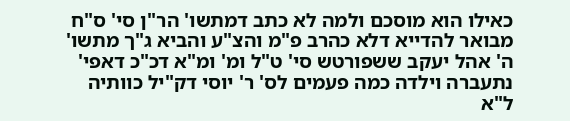כאילו הוא מוסכם ולמה לא כתב דמתשו' הר"ן סי' ס"ח מבואר להדייא דלא כהרב פ"מ והצ"ע והביא ג"ך מתשו' ה' אהל יעקב ששפורטש סי' ט"ל ומ' ומ"א דכ"כ דאפי' נתעברה וילדה כמה פעמים לס' ר' יוסי דק"יל כוותיה ל"א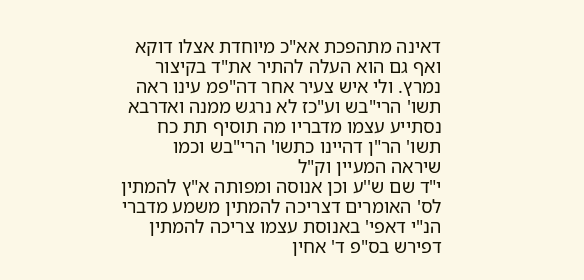דאינה מתהפכת אא"כ מיוחדת אצלו דוקא ואף גם הוא העלה להתיר את"ד בקיצור נמרץ. ולי איש צעיר אחר דה"פמ עינו ראה תשו' הרי"בש וע"כז לא נרגש ממנה ואדרבא נסתייע עצמו מדבריו מה תוסיף תת כח תשו' הר"ן דהיינו כתשו' הרי"בש וכמו שיראה המעיין וק"ל
י"ד שם ש''ע וכן אנוסה ומפותה א"ץ להמתין לס' האומרים דצריכה להמתין משמע מדברי הנ"י דאפי' באנוסת עצמו צריכה להמתין דפירש בס"פ ד' אחין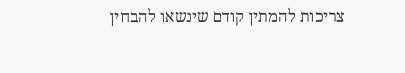צריכות להמתין קודם שינשאו להבחין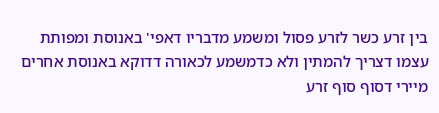בין זרע כשר לזרע פסול ומשמע מדבריו דאפי' באנוסת ומפותת עצמו דצריך להמתין ולא כדמשמע לכאורה דדוקא באנוסת אחרים מיירי דסוף סוף זרע